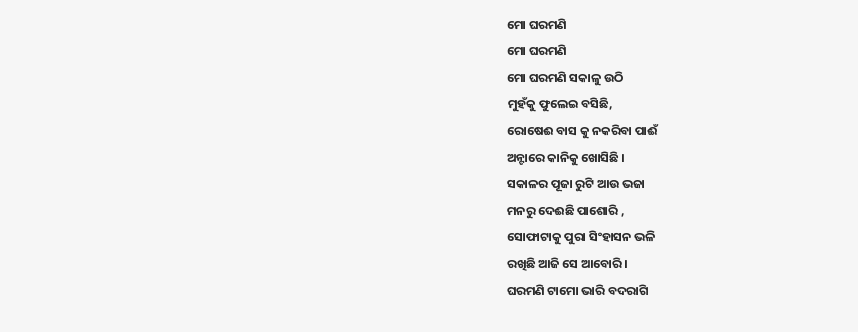ମୋ ଘରମଣି
ମୋ ଘରମଣି
ମୋ ଘରମଣି ସକାଳୁ ଉଠି
ମୁହଁକୁ ଫୁଲେଇ ବସିଛି,
ରୋଷେଈ ବାସ କୁ ନକରିବା ପାଈଁ
ଅନ୍ଟାରେ କାନିକୁ ଖୋସିଛି ।
ସକାଳର ପୂଜା ରୁଟି ଆଉ ଭଜା
ମନରୁ ଦେଈଛି ପାଶୋରି ,
ସୋଫାଟାକୁ ପୁରା ସିଂହାସନ ଭଳି
ରଖିଛି ଆଜି ସେ ଆବୋରି ।
ଘରମଣି ଟାମୋ ଭାରି ବଦରାଗି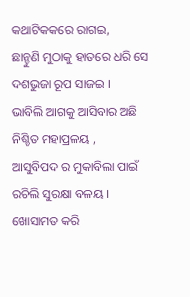କଥାଟିକକରେ ରାଗଇ,
ଛାନ୍ଚୁଣି ମୁଠାକୁ ହାତରେ ଧରି ସେ
ଦଶଭୁଜା ରୂପ ସାଜଇ ।
ଭାବିଲି ଆଗକୁ ଆସିବାର ଅଛି
ନିଶ୍ଚିତ ମହାପ୍ରଳୟ ,
ଆସୁବିପଦ ର ମୁକାବିଲା ପାଇଁ
ରଚିଲି ସୁରକ୍ଷା ବଳୟ ।
ଖୋସାମତ କରି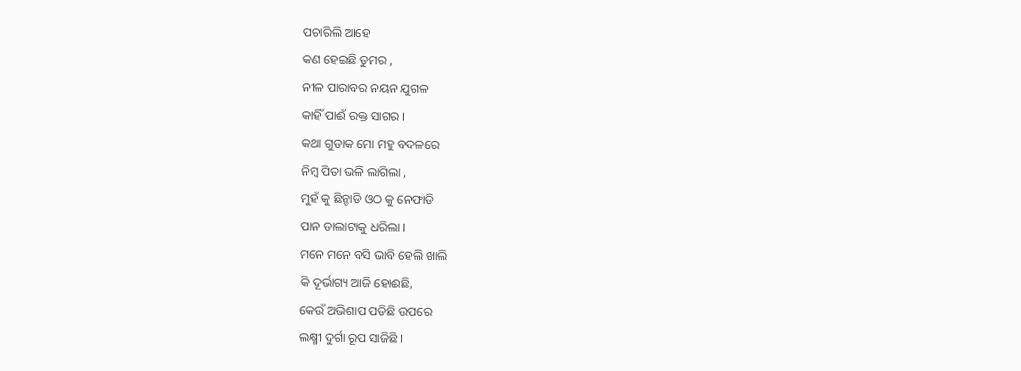ପଚାରିଲି ଆହେ
କଣ ହେଇଛି ତୁମର ,
ନୀଳ ପାରାବର ନୟନ ଯୁଗଳ
କାହିଁ ପାଈଁ ରକ୍ତ ସାଗର ।
କଥା ଗୁଡାକ ମୋ ମହୁ ବଦଳରେ
ନିମ୍ବ ପିତା ଭଳି ଲାଗିଲା ,
ମୁହଁ କୁ ଛିନ୍ଚାଡି ଓଠ କୁ ନେଫାଡି
ପାନ ଡାଲାଟାକୁ ଧରିଲା ।
ମନେ ମନେ ବସି ଭାବି ହେଲି ଖାଲି
କି ଦୂର୍ଭାଗ୍ୟ ଆଜି ହୋଈଛି,
କେଉଁ ଅଭିଶାପ ପଡିଛି ଉପରେ
ଲକ୍ଷ୍ମୀ ଦୁର୍ଗା ରୂପ ସାଜିଛି ।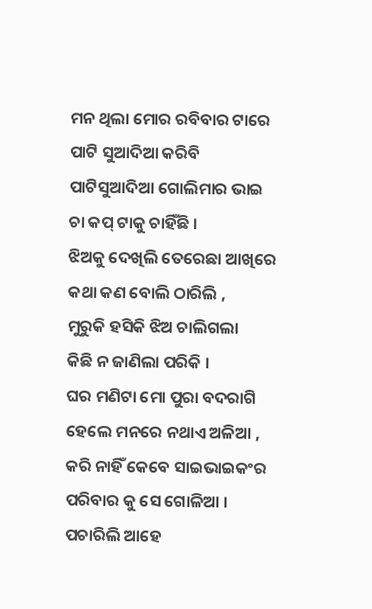ମନ ଥିଲା ମୋର ରବିବାର ଟାରେ
ପାଟି ସୁଆଦିଆ କରିବି
ପାଟିସୁଆଦିଆ ଗୋଲିମାର ଭାଇ
ଚା କପ୍ ଟାକୁ ଚାହିଁଛି ।
ଝିଅକୁ ଦେଖିଲି ତେରେଛା ଆଖିରେ
କଥା କଣ ବୋଲି ଠାରିଲି ,
ମୁରୁକି ହସିକି ଝିଅ ଚାଲିଗଲା
କିଛି ନ ଜାଣିଲା ପରିକି ।
ଘର ମଣିଟା ମୋ ପୁରା ବଦରାଗି
ହେଲେ ମନରେ ନଥାଏ ଅଳିଆ ,
କରି ନାହିଁ କେବେ ସାଇଭାଇକଂର
ପରିବାର କୁ ସେ ଗୋଳିଆ ।
ପଚାରିଲି ଆହେ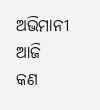ଅଭିମାନୀ ଆଜି
କଣ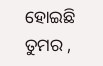ହୋଇଛି ତୁମର ,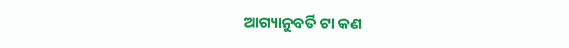ଆଗ୍ୟାନୁବର୍ତି ଟା କଣ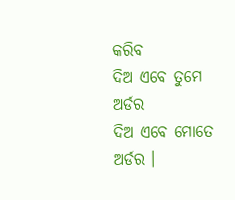କରିବ
ଦିଅ ଏବେ ତୁମେ ଅର୍ଡର
ଦିଅ ଏବେ ମୋତେ ଅର୍ଡର ।